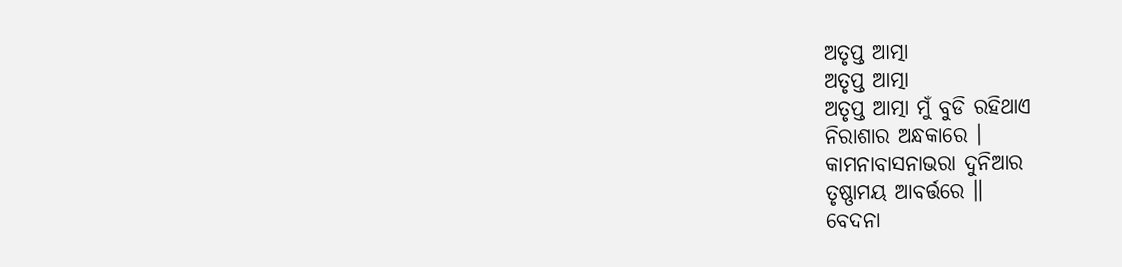ଅତୃପ୍ତ ଆତ୍ମା
ଅତୃପ୍ତ ଆତ୍ମା
ଅତୃପ୍ତ ଆତ୍ମା ମୁଁ ବୁଡି ରହିଥାଏ
ନିରାଶାର ଅନ୍ଧକାରେ ।
କାମନାବାସନାଭରା ଦୁନିଆର
ତୃଷ୍ଣାମୟ ଆବର୍ତ୍ତରେ ॥
ବେଦନା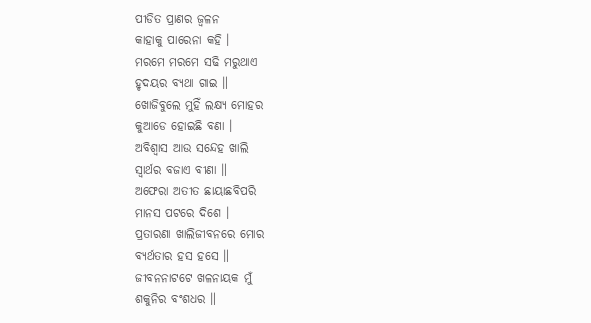ପୀଡିତ ପ୍ରାଣର ଜ୍ଵଳନ
କାହାକୁ ପାରେନା କହି ।
ମରମେ ମରମେ ସଢି ମରୁଥାଏ
ହୃଦୟର ବ୍ୟଥା ଗାଇ ॥
ଖୋଜିବୁଲେ ମୁହିଁ ଲକ୍ଷ୍ୟ ମୋହର
କୁଆଡେ ହୋଇଛି ବଣା ।
ଅବିଶ୍ୱାସ ଆଉ ସନ୍ଦେହ ଖାଲି
ସ୍ୱାର୍ଥର ବଜାଏ ବୀଣା ॥
ଅଫେରା ଅତୀତ ଛାୟାଛବିପରି
ମାନସ ପଟରେ ଦିଶେ ।
ପ୍ରତାରଣା ଖାଲିଜୀବନରେ ମୋର
ବ୍ୟର୍ଥତାର ହସ ହସେ ॥
ଜୀବନନାଟଟେ ଖଳନାୟକ ମୁଁ
ଶକୁନିର ବଂଶଧର ॥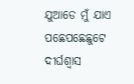ଯୁଆଡେ ମୁଁ ଯାଏ ପଛେପଛେଛୁଟେ
ଦୀର୍ଘଶ୍ୱାସ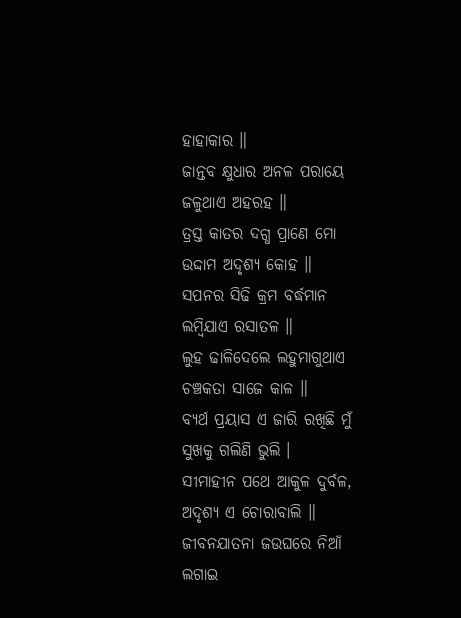ହାହାକାର ॥
ଜାନ୍ତବ କ୍ଷୁଧାର ଅନଳ ପରାୟେ
ଜଳୁଥାଏ ଅହରହ ॥
ତ୍ରସ୍ତ କାତର ଦଗ୍ଧ ପ୍ରାଣେ ମୋ
ଉଦ୍ଦାମ ଅଦୃଶ୍ୟ କୋହ ॥
ସପନର ସିଢି କ୍ରମ ବର୍ଦ୍ଧମାନ
ଲମ୍ବିଯାଏ ରସାତଳ ॥
ଲୁହ ଢାଳିଦେଲେ ଲହୁମାଗୁଥାଏ
ଚଞ୍ଚକତା ସାଜେ କାଳ ॥
ବ୍ୟର୍ଥ ପ୍ରୟାସ ଏ ଜାରି ରଖିଛି ମୁଁ
ସୁଖକୁ ଗଲିଣି ଭୁଲି ।
ସୀମାହୀନ ପଥେ ଆକୁଳ ଦୁର୍ବଳ,
ଅଦୃଶ୍ୟ ଏ ଚୋରାବାଲି ॥
ଜୀବନଯାତନା ଜଉଘରେ ନିଆଁ
ଲଗାଇ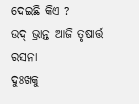ଦେଇଛି କିଏ ?
ଉଦ୍ ଭ୍ରାନ୍ତ ଆଜି ତୃଷାର୍ତ୍ତ ରସନା
ଦୁଃଖକୁ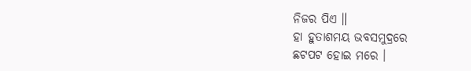ନିଜର ପିଏ ॥
ହା ହୁତାଶମୟ ଭବସମୁଦ୍ରରେ
ଛଟପଟ ହୋଇ ମରେ ।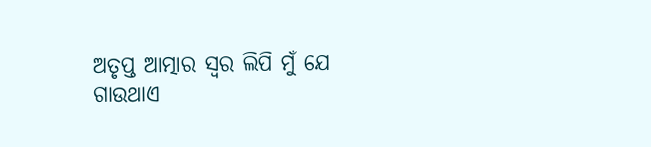ଅତୃପ୍ତ ଆତ୍ମାର ସ୍ୱର ଲିପି ମୁଁ ଯେ
ଗାଉଥାଏ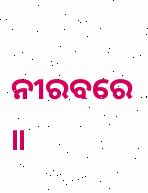ନୀରବରେ ॥